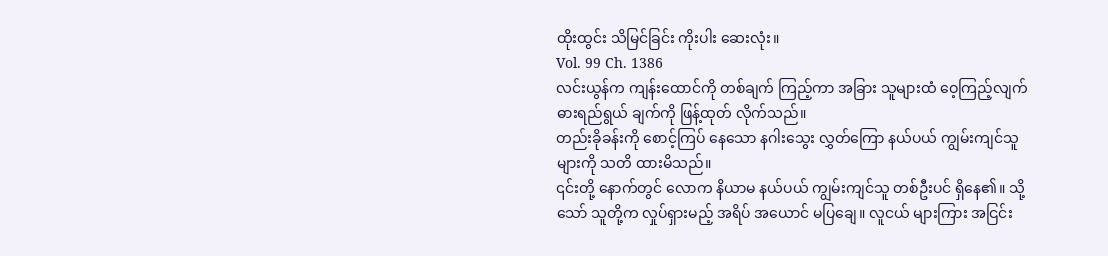ထိုးထွင်း သိမြင်ခြင်း ကိုးပါး ဆေးလုံး။
Vol. 99 Ch. 1386
လင်းယွန်က ကျန်းထောင်ကို တစ်ချက် ကြည့်ကာ အခြား သူများထံ ဝေ့ကြည့်လျက် ဓားရည်ရွယ် ချက်ကို ဖြန့်ထုတ် လိုက်သည်။
တည်းခိုခန်းကို စောင့်ကြပ် နေသော နဂါးသွေး လွှတ်ကြော နယ်ပယ် ကျွမ်းကျင်သူ များကို သတိ ထားမိသည်။
၎င်းတို့ နောက်တွင် လောက နိယာမ နယ်ပယ် ကျွမ်းကျင်သူ တစ်ဦးပင် ရှိနေ၏။ သို့သော် သူတို့က လှုပ်ရှားမည့် အရိပ် အယောင် မပြချေ။ လူငယ် များကြား အငြင်း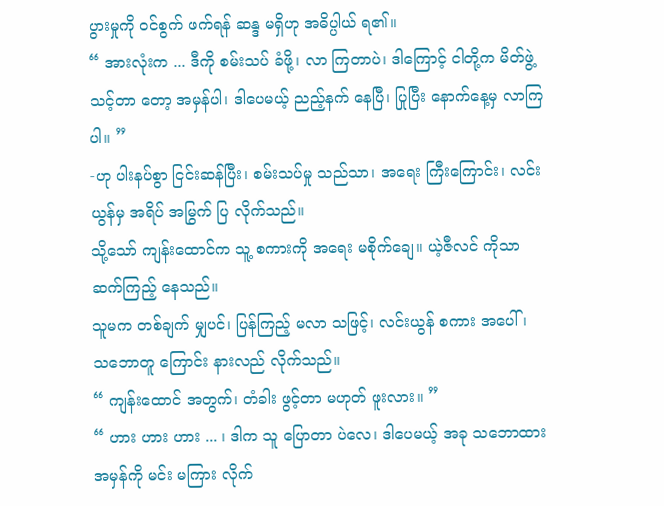ပွားမှုကို ဝင်စွက် ဖက်ရန် ဆန္ဒ မရှိဟု အဓိပ္ပါယ် ရ၏။
“ အားလုံးက ... ဒီကို စမ်းသပ် ခံဖို့၊ လာ ကြတာပဲ၊ ဒါကြောင့် ငါတို့က မိတ်ဖွဲ့ သင့်တာ တော့ အမှန်ပါ၊ ဒါပေမယ့် ညည့်နက် နေပြီ၊ ပြုပြီး နောက်နေ့မှ လာကြပါ။ ”
-ဟု ပါးနပ်စွာ ငြင်းဆန်ပြီး၊ စမ်းသပ်မှု သည်သာ၊ အရေး ကြီးကြောင်း၊ လင်းယွန်မှ အရိပ် အမြွက် ပြ လိုက်သည်။
သို့သော် ကျန်းထောင်က သူ့ စကားကို အရေး မစိုက်ချေ။ ယဲ့ဇီလင် ကိုသာ ဆက်ကြည့် နေသည်။
သူမက တစ်ချက် မျှပင်၊ ပြန်ကြည့် မလာ သဖြင့်၊ လင်းယွန် စကား အပေါ်၊ သဘောတူ ကြောင်း နားလည် လိုက်သည်။
“ ကျန်းထောင် အတွက်၊ တံခါး ဖွင့်တာ မဟုတ် ဖူးလား။ ”
“ ဟား ဟား ဟား ... ၊ ဒါက သူ ပြောတာ ပဲလေ၊ ဒါပေမယ့် အခု သဘောထား အမှန်ကို မင်း မကြား လိုက်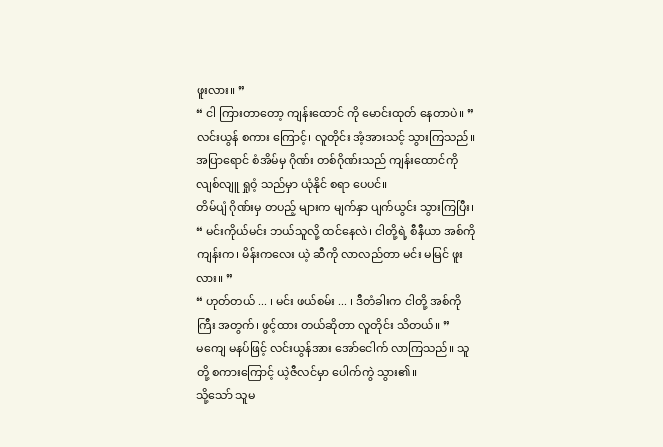ဖူးလား။ ”
“ ငါ ကြားတာတော့ ကျန်းထောင် ကို မောင်းထုတ် နေတာပဲ။ ”
လင်းယွန် စကား ကြောင့်၊ လူတိုင်း အံ့အားသင့် သွားကြသည်။ အပြာရောင် စံအိမ်မှ ဂိုဏ်း တစ်ဂိုဏ်းသည် ကျန်းထောင်ကို လျစ်လျူ ရှုဝံ့ သည်မှာ ယုံနိုင် စရာ ပေပင်။
တိမ်ပျံ ဂိုဏ်းမှ တပည့် များက မျက်နှာ ပျက်ယွင်း သွားကြပြီး၊
“ မင်းကိုယ်မင်း ဘယ်သူလို့ ထင်နေလဲ၊ ငါတို့ရဲ့ စီနီယာ အစ်ကို ကျန်းက၊ မိန်းကလေး ယဲ့ ဆီကို လာလည်တာ မင်း မမြင် ဖူးလား။ ”
“ ဟုတ်တယ် ... ၊ မင်း ဖယ်စမ်း ... ၊ ဒီတံခါးက ငါတို့ အစ်ကိုကြီး အတွက်၊ ဖွင့်ထား တယ်ဆိုတာ လူတိုင်း သိတယ်။ ”
မကျေ မနပ်ဖြင့် လင်းယွန်အား အော်ငေါက် လာကြသည်။ သူတို့ စကားကြောင့် ယဲ့ဇီလင်မှာ ပေါက်ကွဲ သွား၏။
သို့သော် သူမ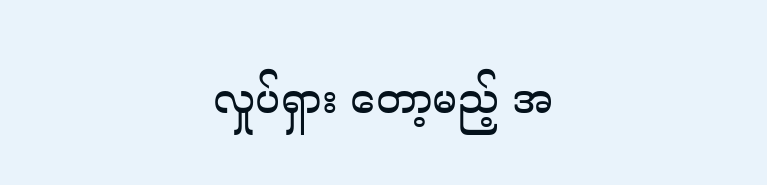လှုပ်ရှား တော့မည့် အ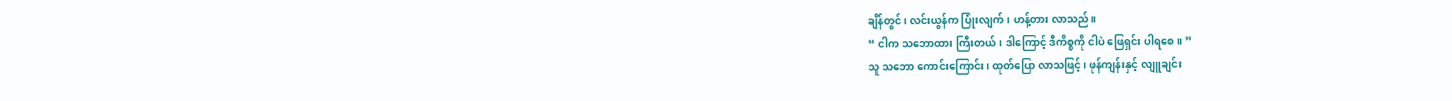ချိန်တွင်၊ လင်းယွန်က ပြုံးလျက်၊ ဟန့်တား လာသည်။
“ ငါက သဘောထား ကြီးတယ်၊ ဒါကြောင့် ဒီကိစ္စကို ငါပဲ ဖြေရှင်း ပါရစေ။ ”
သူ သဘော ကောင်းကြောင်း၊ ထုတ်ပြော လာသဖြင့်၊ ဖုန်ကျန်းနှင့် လျူချင်း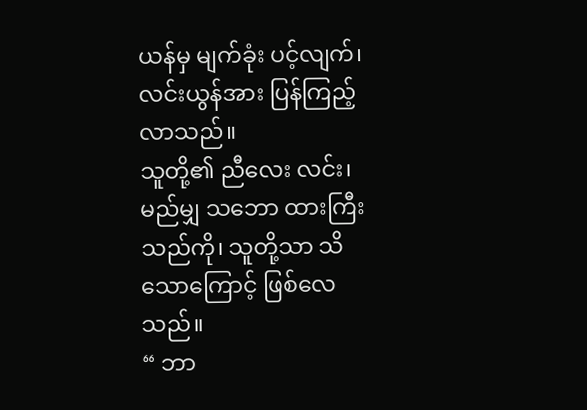ယန်မှ မျက်ခုံး ပင့်လျက်၊ လင်းယွန်အား ပြန်ကြည့် လာသည်။
သူတို့၏ ညီလေး လင်း၊ မည်မျှ သဘော ထားကြီး သည်ကို၊ သူတို့သာ သိသောကြောင့် ဖြစ်လေသည်။
“ ဘာ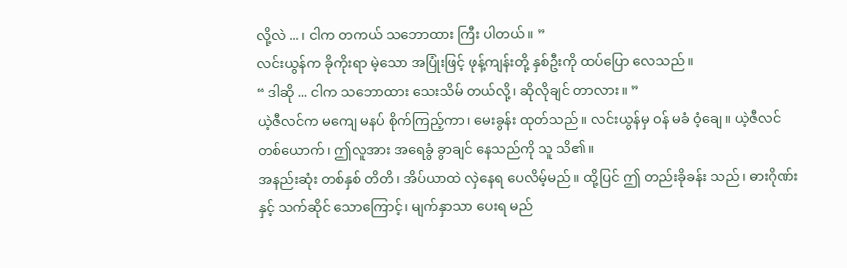လို့လဲ ... ၊ ငါက တကယ် သဘောထား ကြီး ပါတယ်။ ”
လင်းယွန်က ခိုကိုးရာ မဲ့သော အပြုံးဖြင့် ဖုန့်ကျန်းတို့ နှစ်ဦးကို ထပ်ပြော လေသည်။
“ ဒါဆို ... ငါက သဘောထား သေးသိမ် တယ်လို့၊ ဆိုလိုချင် တာလား။ ”
ယဲ့ဇီလင်က မကျေ မနပ် စိုက်ကြည့်ကာ၊ မေးခွန်း ထုတ်သည်။ လင်းယွန်မှ ဝန် မခံ ဝံ့ချေ။ ယဲ့ဇီလင် တစ်ယောက်၊ ဤလူအား အရေခွံ ခွာချင် နေသည်ကို သူ သိ၏။
အနည်းဆုံး တစ်နှစ် တိတိ၊ အိပ်ယာထဲ လှဲနေရ ပေလိမ့်မည်။ ထို့ပြင် ဤ တည်းခိုခန်း သည်၊ ဓားဂိုဏ်းနှင့် သက်ဆိုင် သောကြောင့်၊ မျက်နှာသာ ပေးရ မည်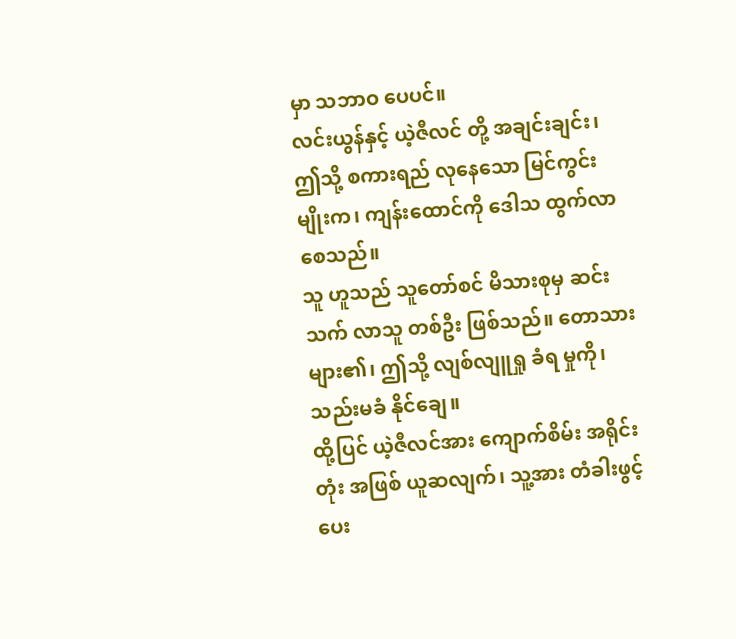မှာ သဘာဝ ပေပင်။
လင်းယွန်နှင့် ယဲ့ဇီလင် တို့ အချင်းချင်း၊ ဤသို့ စကားရည် လုနေသော မြင်ကွင်း မျိုးက၊ ကျန်းထောင်ကို ဒေါသ ထွက်လာ စေသည်။
သူ ဟူသည် သူတော်စင် မိသားစုမှ ဆင်းသက် လာသူ တစ်ဦး ဖြစ်သည်။ တောသား များ၏၊ ဤသို့ လျစ်လျူရှု ခံရ မှုကို၊ သည်းမခံ နိုင်ချေ။
ထို့ပြင် ယဲ့ဇီလင်အား ကျောက်စိမ်း အရိုင်းတုံး အဖြစ် ယူဆလျက်၊ သူ့အား တံခါးဖွင့် ပေး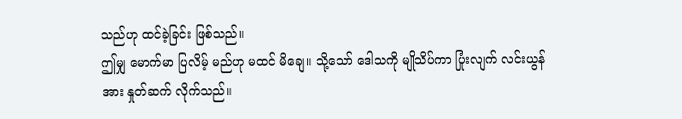သည်ဟု ထင်ခဲ့ခြင်း ဖြစ်သည်။
ဤမျှ မောက်မာ ပြလိမ့် မည်ဟု မထင် မိချေ။ သို့သော် ဒေါသကို မျိုသိပ်ကာ ပြုံးလျက် လင်းယွန်အား နှုတ်ဆက် လိုက်သည်။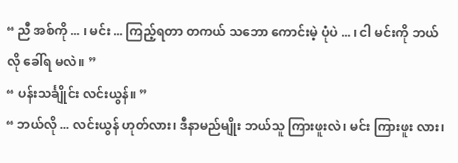“ ညီ အစ်ကို ... ၊ မင်း ... ကြည့်ရတာ တကယ် သဘော ကောင်းမဲ့ ပုံပဲ ... ၊ ငါ မင်းကို ဘယ်လို ခေါ်ရ မလဲ။ ”
“ ပန်းသင်္ချိုင်း လင်းယွန်။ ”
“ ဘယ်လို ... လင်းယွန် ဟုတ်လား၊ ဒီနာမည်မျိုး ဘယ်သူ ကြားဖူးလဲ၊ မင်း ကြားဖူး လား၊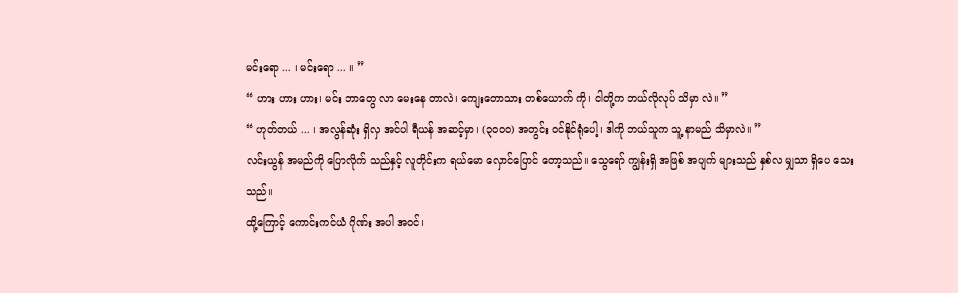မင်းရော ... ၊ မင်းရော ... ။ ”
“ ဟား ဟား ဟား၊ မင်း ဘာတွေ လာ မေးနေ တာလဲ၊ ကျေးတောသား တစ်ယောက် ကို၊ ငါတို့က ဘယ်လိုလုပ် သိမှာ လဲ။ ”
“ ဟုတ်တယ် ... ၊ အလွန်ဆုံး ရှိလှ အင်ပါ ရီယန် အဆင့်မှာ၊ (၃၀၀၀) အတွင်း ဝင်နိုင်ရုံပေါ့၊ ဒါကို ဘယ်သူက သူ့ နာမည် သိမှာလဲ။ ”
လင်းယွန် အမည်ကို ပြောလိုက် သည်နှင့် လူတိုင်းက ရယ်မော လှောင်ပြောင် တော့သည်။ သွေရော် ကျွန်းရှိ အဖြစ် အပျက် များသည် နှစ်လ မျှသာ ရှိပေ သေးသည်။
ထို့ကြောင့် ကောင်းကင်ယံ ဂိုဏ်း အပါ အဝင်၊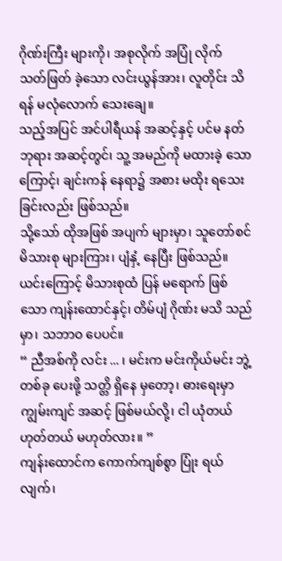ဂိုဏ်းကြီး များကို၊ အစုလိုက် အပြုံ လိုက် သတ်ဖြတ် ခဲ့သော လင်းယွန်အား၊ လူတိုင်း သိရန် မလုံလောက် သေးချေ။
သည့်အပြင် အင်ပါရီယန် အဆင့်နှင့် ပင်မ နတ်ဘုရား အဆင့်တွင်၊ သူ့ အမည်ကို မထားခဲ့ သောကြောင့်၊ ချင်းကန် နေရာ၌ အစား မထိုး ရသေး ခြင်းလည်း ဖြစ်သည်။
သို့သော် ထိုအဖြစ် အပျက် များမှာ၊ သူတော်စင် မိသားစု များကြား၊ ပျံနှံ့ နေပြီး ဖြစ်သည်။
ယင်းကြောင့် မိသားစုထံ ပြန် မရောက် ဖြစ်သော ကျန်းထောင်နှင့်၊ တိမ်ပျံ ဂိုဏ်း မသိ သည်မှာ၊ သဘာဝ ပေပင်။
“ ညီအစ်ကို လင်း ... ၊ မင်းက မင်းကိုယ်မင်း ဘွဲ့တစ်ခု ပေးဖို့ သတ္တိ ရှိနေ မှတော့၊ ဓားရေးမှာ ကျွမ်းကျင် အဆင့် ဖြစ်မယ်လို့၊ ငါ ယုံတယ် ဟုတ်တယ် မဟုတ်လား။ ”
ကျန်းထောင်က ကောက်ကျစ်စွာ ပြုံး ရယ်လျက်၊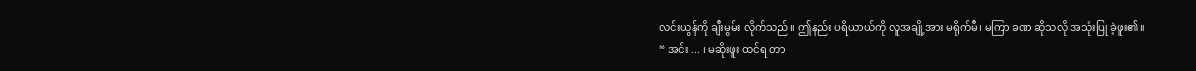လင်းယွန်ကို ချီးမွမ်း လိုက်သည်။ ဤနည်း ပရိယာယ်ကို လူအချို့အား မရိုက်မီ၊ မကြာ ခဏ ဆိုသလို အသုံးပြု ခဲ့ဖူး၏။
“ အင်း ... ၊ မဆိုးဖူး ထင်ရ တာ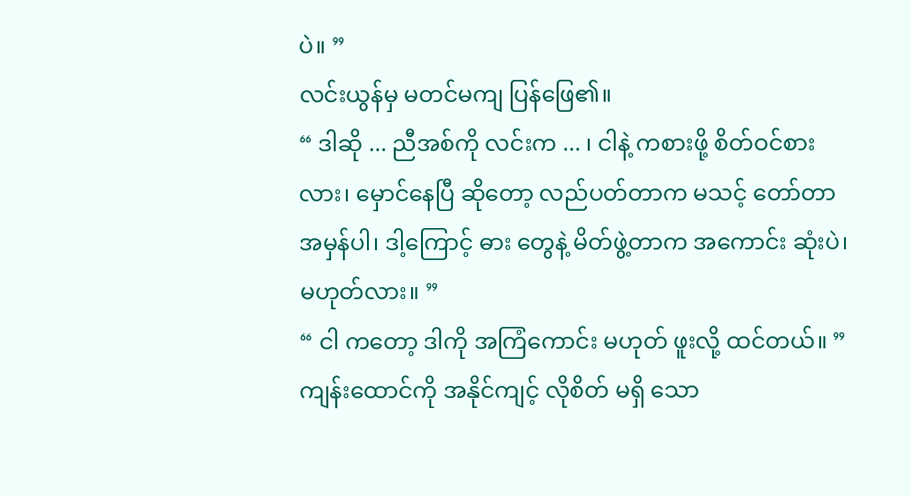ပဲ။ ”
လင်းယွန်မှ မတင်မကျ ပြန်ဖြေ၏။
“ ဒါဆို ... ညီအစ်ကို လင်းက ... ၊ ငါနဲ့ ကစားဖို့ စိတ်ဝင်စား လား၊ မှောင်နေပြီ ဆိုတော့ လည်ပတ်တာက မသင့် တော်တာ အမှန်ပါ၊ ဒါ့ကြောင့် ဓား တွေနဲ့ မိတ်ဖွဲ့တာက အကောင်း ဆုံးပဲ၊ မဟုတ်လား။ ”
“ ငါ ကတော့ ဒါကို အကြံကောင်း မဟုတ် ဖူးလို့ ထင်တယ်။ ”
ကျန်းထောင်ကို အနိုင်ကျင့် လိုစိတ် မရှိ သော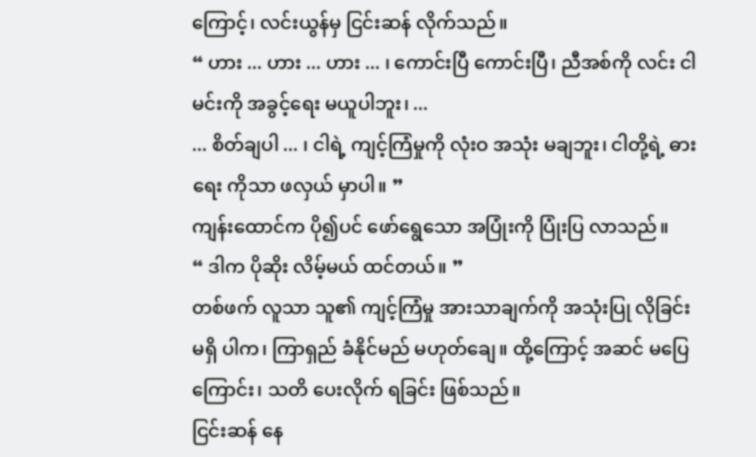ကြောင့်၊ လင်းယွန်မှ ငြင်းဆန် လိုက်သည်။
“ ဟား ... ဟား ... ဟား ... ၊ ကောင်းပြီ ကောင်းပြီ၊ ညီအစ်ကို လင်း ငါမင်းကို အခွင့်ရေး မယူပါဘူး၊ ...
... စိတ်ချပါ ... ၊ ငါရဲ့ ကျင့်ကြံမှုကို လုံးဝ အသုံး မချဘူး၊ ငါတို့ရဲ့ ဓားရေး ကိုသာ ဖလှယ် မှာပါ။ ”
ကျန်းထောင်က ပို၍ပင် ဖော်ရွေသော အပြုံးကို ပြုံးပြ လာသည်။
“ ဒါက ပိုဆိုး လိမ့်မယ် ထင်တယ်။ ”
တစ်ဖက် လူသာ သူ၏ ကျင့်ကြံမှု အားသာချက်ကို အသုံးပြု လိုခြင်း မရှိ ပါက၊ ကြာရှည် ခံနိုင်မည် မဟုတ်ချေ။ ထို့ကြောင့် အဆင် မပြေကြောင်း၊ သတိ ပေးလိုက် ရခြင်း ဖြစ်သည်။
ငြင်းဆန် နေ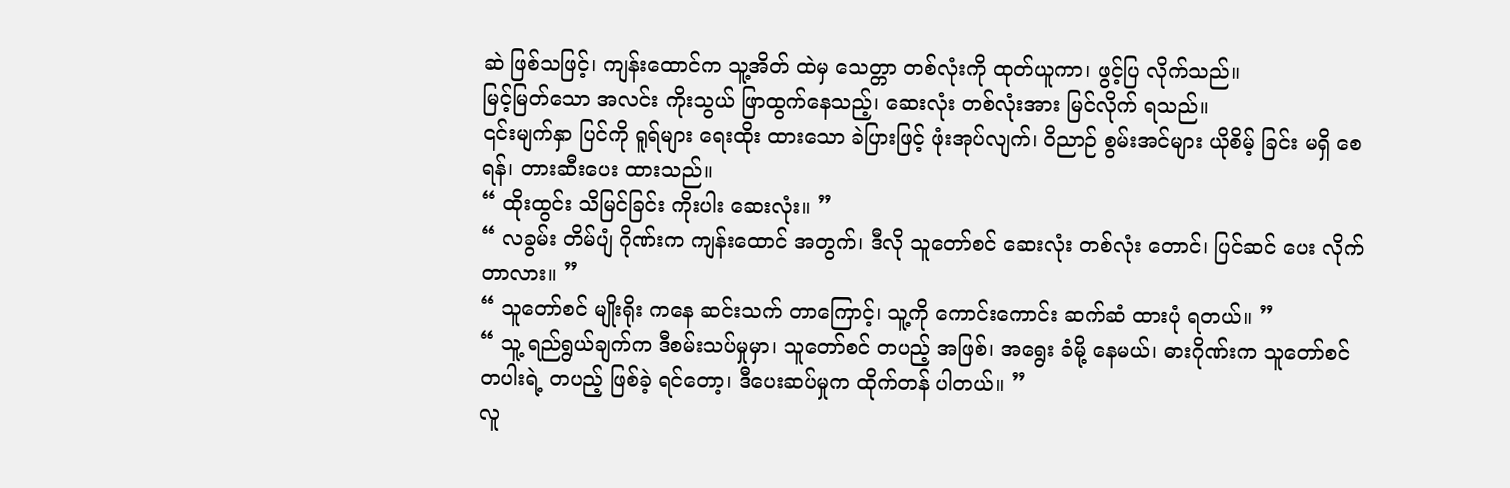ဆဲ ဖြစ်သဖြင့်၊ ကျန်းထောင်က သူ့အိတ် ထဲမှ သေတ္တာ တစ်လုံးကို ထုတ်ယူကာ၊ ဖွင့်ပြ လိုက်သည်။
မြင့်မြတ်သော အလင်း ကိုးသွယ် ဖြာထွက်နေသည့်၊ ဆေးလုံး တစ်လုံးအား မြင်လိုက် ရသည်။
၎င်းမျက်နှာ ပြင်ကို ရူရ်များ ရေးထိုး ထားသော ခဲပြားဖြင့် ဖုံးအုပ်လျက်၊ ဝိညာဉ် စွမ်းအင်များ ယိုစိမ့် ခြင်း မရှိ စေရန်၊ တားဆီးပေး ထားသည်။
“ ထိုးထွင်း သိမြင်ခြင်း ကိုးပါး ဆေးလုံး။ ”
“ လခွမ်း တိမ်ပျံ ဂိုဏ်းက ကျန်းထောင် အတွက်၊ ဒီလို သူတော်စင် ဆေးလုံး တစ်လုံး တောင်၊ ပြင်ဆင် ပေး လိုက်တာလား။ ”
“ သူတော်စင် မျိုးရိုး ကနေ ဆင်းသက် တာကြောင့်၊ သူ့ကို ကောင်းကောင်း ဆက်ဆံ ထားပုံ ရတယ်။ ”
“ သူ့ ရည်ရွယ်ချက်က ဒီစမ်းသပ်မှုမှာ၊ သူတော်စင် တပည့် အဖြစ်၊ အရွေး ခံမို့ နေမယ်၊ ဓားဂိုဏ်းက သူတော်စင် တပါးရဲ့ တပည့် ဖြစ်ခဲ့ ရင်တော့၊ ဒီပေးဆပ်မှုက ထိုက်တန် ပါတယ်။ ”
လူ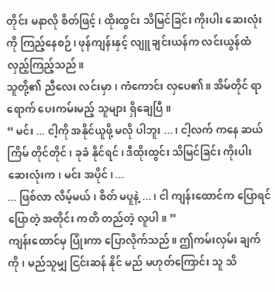တိုင်း မနာလို စိတ်ဖြင့်၊ ထိုးထွင်း သိမြင်ခြင်း ကိုးပါး ဆေးလုံးကို ကြည့်နေစဉ်၊ ဖုန်ကျန်းနှင့် လျူချင်းယန်က လင်းယွန်ထံ လှည့်ကြည့်သည်။
သူတို့၏ ညီလေး လင်းမှာ၊ ကံကောင်း လှပေ၏။ အိမ်တိုင် ရာရောက် ပေးကမ်းမည့် သူများ ရှိချေပြီ။
“ မင်း ... ငါ့ကို အနိုင်ယူဖို့ မလို ပါဘူး ... ၊ ငါ့လက် ကနေ ဆယ်ကြိမ် တိုင်တိုင်၊ ခုခံ နိုင်ရင်၊ ဒီထိုးထွင်း သိမြင်ခြင်း ကိုးပါး ဆေးလုံးက၊ မင်း အပိုင်၊ ...
... ဖြစ်လာ လိမ့်မယ်၊ စိတ် မပူနဲ့ ... ၊ ငါ ကျန်းထောင်က ပြောရင် ပြောတဲ့ အတိုင်း ကတိ တည်တဲ့ လူပါ။ ”
ကျန်းထောင်မှ ပြုံးကာ ပြောလိုက်သည်။ ဤကမ်းလှမ်း ချက်ကို၊ မည်သူမျှ ငြင်းဆန် နိုင် မည် မဟုတ်ကြောင်း သူ သိ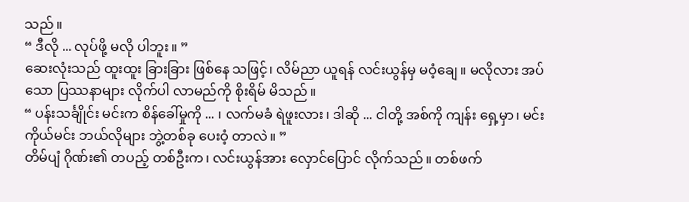သည်။
“ ဒီလို ... လုပ်ဖို့ မလို ပါဘူး။ ”
ဆေးလုံးသည် ထူးထူး ခြားခြား ဖြစ်နေ သဖြင့်၊ လိမ်ညာ ယူရန် လင်းယွန်မှ မဝံ့ချေ။ မလိုလား အပ်သော ပြဿနာများ လိုက်ပါ လာမည်ကို စိုးရိမ် မိသည်။
“ ပန်းသင်္ချိုင်း မင်းက စိန်ခေါ်မှုကို ... ၊ လက်မခံ ရဲဖူးလား၊ ဒါဆို ... ငါတို့ အစ်ကို ကျန်း ရှေ့မှာ၊ မင်းကိုယ်မင်း ဘယ်လိုများ ဘွဲ့တစ်ခု ပေးဝံ့ တာလဲ။ ”
တိမ်ပျံ ဂိုဏ်း၏ တပည့် တစ်ဦးက၊ လင်းယွန်အား လှောင်ပြောင် လိုက်သည်။ တစ်ဖက်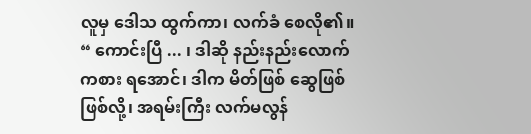လူမှ ဒေါသ ထွက်ကာ၊ လက်ခံ စေလို၏။
“ ကောင်းပြီ ... ၊ ဒါဆို နည်းနည်းလောက် ကစား ရအောင်၊ ဒါက မိတ်ဖြစ် ဆွေဖြစ် ဖြစ်လို့၊ အရမ်းကြီး လက်မလွန်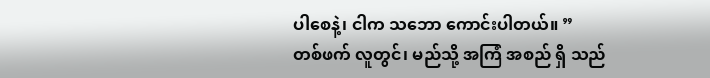ပါစေနဲ့၊ ငါက သဘော ကောင်းပါတယ်။ ”
တစ်ဖက် လူတွင်၊ မည်သို့ အကြံ အစည် ရှိ သည်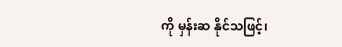ကို မှန်းဆ နိုင်သဖြင့်၊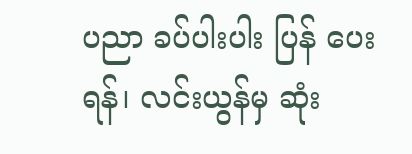ပညာ ခပ်ပါးပါး ပြန် ပေးရန်၊ လင်းယွန်မှ ဆုံး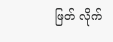ဖြတ် လိုက်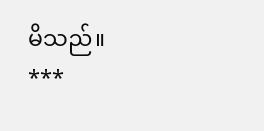မိသည်။
***